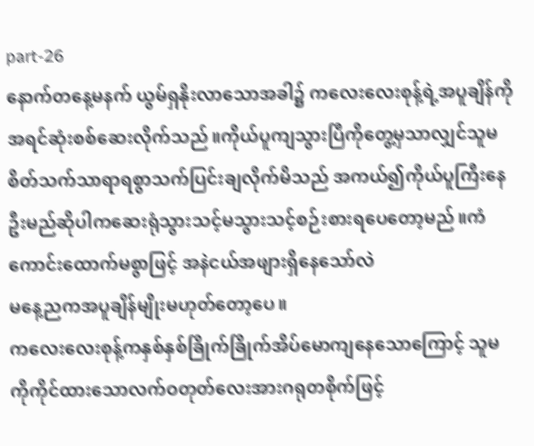part-26
နောက်တနေ့မနက် ယွမ်ရှနိုးလာသောအခါ၌ ကလေးလေးစုန့်ရဲ့အပူချိန်ကိုအရင်ဆုံးစစ်ဆေးလိုက်သည်။ကိုယ်ပူကျသွားပြီကိုတွေ့မှသာလျှင်သူမစိတ်သက်သာရာရစွာသက်ပြင်းချလိုက်မိသည် အကယ်၍ကိုယ်ပူကြီးနေဦးမည်ဆိုပါကဆေးရုံသွားသင့်မသွားသင့်စဉ်းစားရပေတော့မည်။ကံကောင်းထောက်မစွာဖြင့် အနဲငယ်အဖျားရှိနေသော်လဲ
မနေ့ညကအပူချိန်မျိုးမဟုတ်တော့ပေ။
ကလေးလေးစုန့်ကနှစ်နှစ်ခြိုက်ခြိုက်အိပ်မောကျနေသောကြောင့် သူမကိုကိုင်ထားသောလက်ဝတုတ်လေးအားဂရုတစိုက်ဖြင့်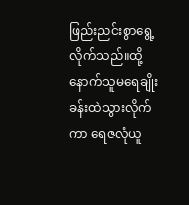ဖြည်းညင်းစွာရွေ့လိုက်သည်။ထို့နောက်သူမရေချိုးခန်းထဲသွားလိုက်ကာ ရေဇလုံယူ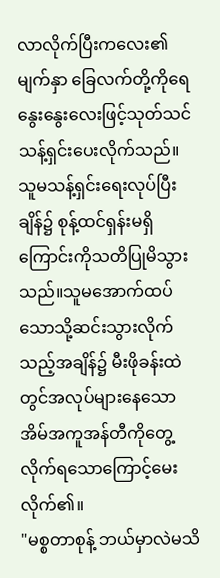လာလိုက်ပြီးကလေး၏မျက်နှာ ခြေလက်တို့ကိုရေနွေးနွေးလေးဖြင့်သုတ်သင်သန့်ရှင်းပေးလိုက်သည်။
သူမသန့်ရှင်းရေးလုပ်ပြီးချိန်၌ စုန့်ထင်ရှန်းမရှိကြောင်းကိုသတိပြုမိသွားသည်။သူမအောက်ထပ်သောသို့ဆင်းသွားလိုက်သည့်အချိန်၌ မီးဖိုခန်းထဲတွင်အလုပ်များနေသောအိမ်အကူအန်တီကိုတွေ့လိုက်ရသောကြောင့်မေးလိုက်၏။
"မစ္စတာစုန့် ဘယ်မှာလဲမသိ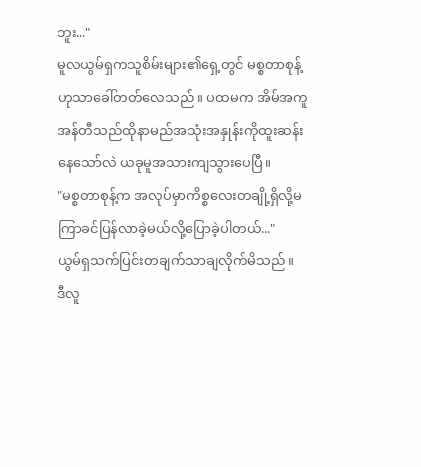ဘူး..."
မူလယွမ်ရှကသူစိမ်းများ၏ရှေ့တွင် မစ္စတာစုန့်ဟုသာခေါ်တတ်လေသည်။ ပထမက အိမ်အကူအန်တီသည်ထိုနာမည်အသုံးအနှုန်းကိုထူးဆန်းနေသော်လဲ ယခုမူအသားကျသွားပေပြီ။
"မစ္စတာစုန့်က အလုပ်မှာကိစ္စလေးတချို့ရှိလို့မကြာခင်ပြန်လာခဲ့မယ်လို့ပြောခဲ့ပါတယ်..."
ယွမ်ရှသက်ပြင်းတချက်သာချလိုက်မိသည်။
ဒီလူ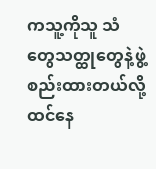ကသူ့ကိုသူ သံတွေသတ္ထုတွေနဲ့ဖွဲ့စည်းထားတယ်လို့ထင်နေ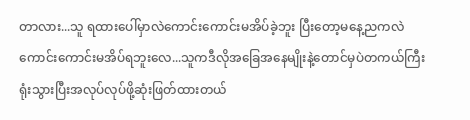တာလား...သူ ရထားပေါ်မှာလဲကောင်းကောင်းမအိပ်ခဲ့ဘူး ပြီးတော့မနေ့ညကလဲကောင်းကောင်းမအိပ်ရဘူးလေ...သူကဒီလိုအခြေအနေမျိုးနဲ့တောင်မှပဲတကယ်ကြီးရုံးသွားပြီးအလုပ်လုပ်ဖို့ဆုံးဖြတ်ထားတယ်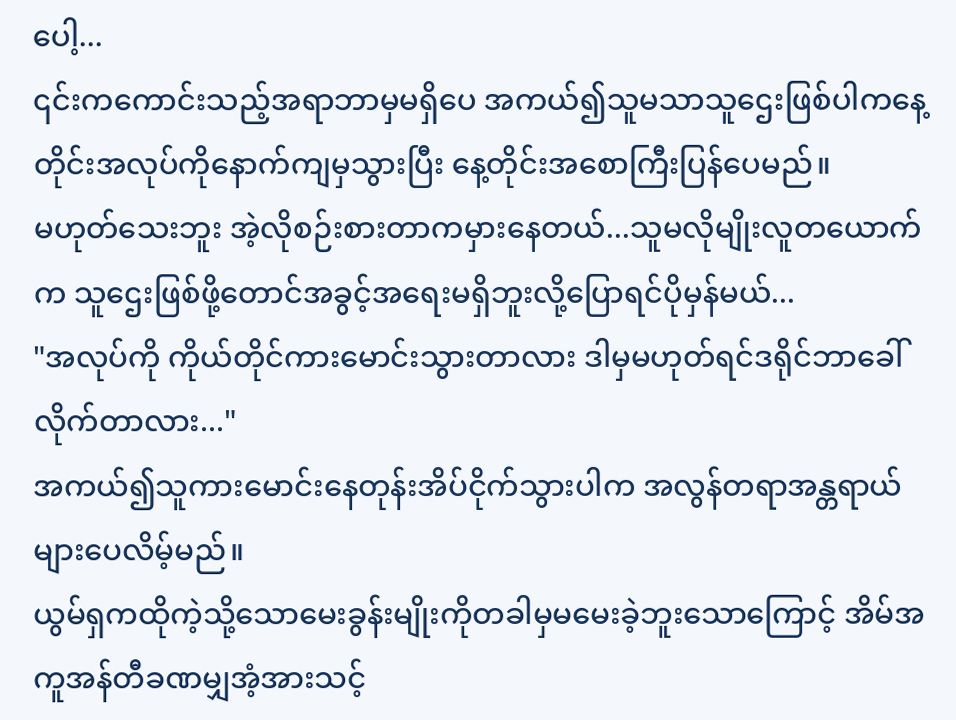ပေါ့...
၎င်းကကောင်းသည့်အရာဘာမှမရှိပေ အကယ်၍သူမသာသူဌေးဖြစ်ပါကနေ့တိုင်းအလုပ်ကိုနောက်ကျမှသွားပြီး နေ့တိုင်းအစောကြီးပြန်ပေမည်။
မဟုတ်သေးဘူး အဲ့လိုစဉ်းစားတာကမှားနေတယ်...သူမလိုမျိုးလူတယောက်က သူဌေးဖြစ်ဖို့တောင်အခွင့်အရေးမရှိဘူးလို့ပြောရင်ပိုမှန်မယ်...
"အလုပ်ကို ကိုယ်တိုင်ကားမောင်းသွားတာလား ဒါမှမဟုတ်ရင်ဒရိုင်ဘာခေါ်လိုက်တာလား..."
အကယ်၍သူကားမောင်းနေတုန်းအိပ်ငိုက်သွားပါက အလွန်တရာအန္တရာယ်များပေလိမ့်မည်။
ယွမ်ရှကထိုကဲ့သို့သောမေးခွန်းမျိုးကိုတခါမှမမေးခဲ့ဘူးသောကြောင့် အိမ်အကူအန်တီခဏမျှအံ့အားသင့်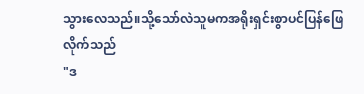သွားလေသည်။သို့သော်လဲသူမကအရိုးရှင်းစွာပင်ပြန်ဖြေလိုက်သည်
"ဒ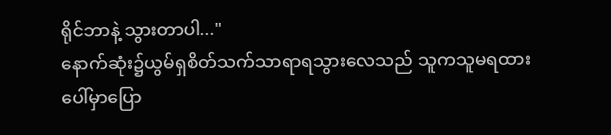ရိုင်ဘာနဲ့ သွားတာပါ..."
နောက်ဆုံး၌ယွမ်ရှစိတ်သက်သာရာရသွားလေသည် သူကသူမရထားပေါ်မှာပြော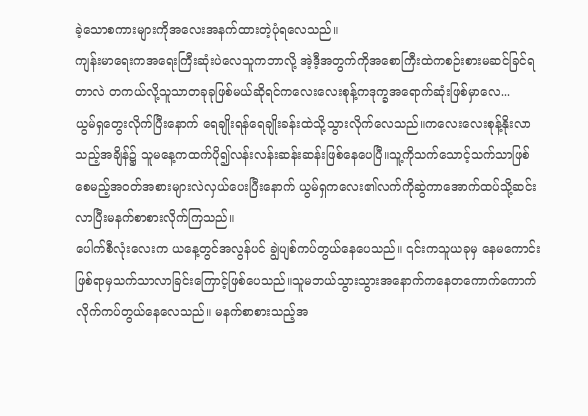ခဲ့သောစကားများကိုအလေးအနက်ထားတဲ့ပုံရလေသည်။
ကျန်းမာရေးကအရေးကြီးဆုံးပဲလေသူကဘာလို့ အဲ့ဒီ့အတွက်ကိုအစောကြီးထဲကစဉ်းစားမဆင်ခြင်ရတာလဲ တကယ်လို့သူသာတခုခုဖြစ်မယ်ဆိုရင်ကလေးလေးစုန့်ကဒုက္ခအရောက်ဆုံးဖြစ်မှာလေ...
ယွမ်ရှတွေးလိုက်ပြီးနောက် ရေချိုးရန်ရေချိုးခန်းထဲသို့သွားလိုက်လေသည်။ကလေးလေးစုန့်နိုးလာသည့်အချိန်၌ သူမနေ့ကထက်ပို၍လန်းလန်းဆန်းဆန်းဖြစ်နေပေပြီ။သူ့ကိုသက်သောင့်သက်သာဖြစ်စေမည့်အဝတ်အစားများလဲလှယ်ပေးပြီးနောက် ယွမ်ရှကလေး၏လက်ကိုဆွဲကာအောက်ထပ်သို့ဆင်းလာပြီးမနက်စာစားလိုက်ကြသည်။
ပေါက်စီလုံးလေးက ယနေ့တွင်အလွန်ပင် ချွဲပျစ်ကပ်တွယ်နေပေသည်။ ၎င်းကသူယခုမှ နေမကောင်းဖြစ်ရာမှသက်သာလာခြင်းကြောင့်ဖြစ်ပေသည်။သူမဘယ်သွားသွားအနောက်ကနေတကောက်ကောက်လိုက်ကပ်တွယ်နေလေသည်။ မနက်စာစားသည့်အ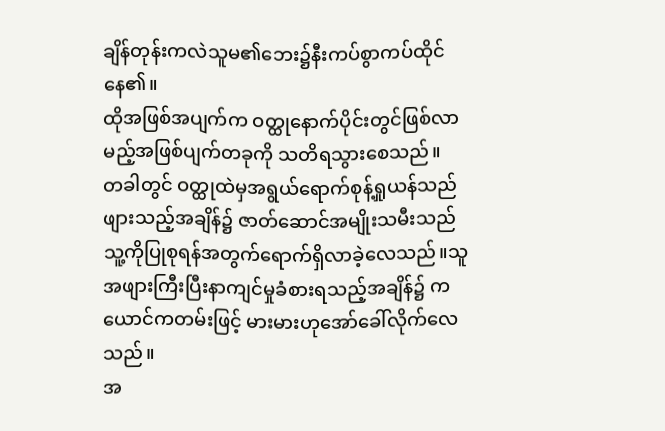ချိန်တုန်းကလဲသူမ၏ဘေး၌နီးကပ်စွာကပ်ထိုင်နေ၏။
ထိုအဖြစ်အပျက်က ဝတ္ထုနောက်ပိုင်းတွင်ဖြစ်လာမည့်အဖြစ်ပျက်တခုကို သတိရသွားစေသည်။
တခါတွင် ဝတ္ထုထဲမှအရွယ်ရောက်စုန့်ရှုယန်သည်ဖျားသည့်အချိန်၌ ဇာတ်ဆောင်အမျိုးသမီးသည်သူ့ကိုပြုစုရန်အတွက်ရောက်ရှိလာခဲ့လေသည်။သူအဖျားကြီးပြီးနာကျင်မှုခံစားရသည့်အချိန်၌ ကယောင်ကတမ်းဖြင့် မားမားဟုအော်ခေါ်လိုက်လေသည်။
အ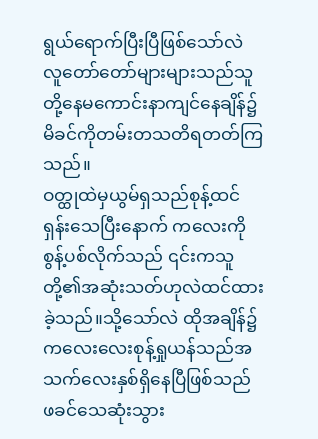ရွယ်ရောက်ပြီးပြီဖြစ်သော်လဲ လူတော်တော်များများသည်သူတို့နေမကောင်းနာကျင်နေချိန်၌ မိခင်ကိုတမ်းတသတိရတတ်ကြသည်။
ဝတ္ထုထဲမှယွမ်ရှသည်စုန့်ထင်ရှန်းသေပြီးနောက် ကလေးကိုစွန့်ပစ်လိုက်သည် ၎င်းကသူတို့၏အဆုံးသတ်ဟုလဲထင်ထားခဲ့သည်။သို့သော်လဲ ထိုအချိန်၌ကလေးလေးစုန့်ရှုယန်သည်အသက်လေးနှစ်ရှိနေပြီဖြစ်သည်
ဖခင်သေဆုံးသွား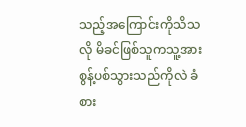သည့်အကြောင်းကိုသိသလို မိခင်ဖြစ်သူကသူ့အားစွန့်ပစ်သွားသည်ကိုလဲ ခံစား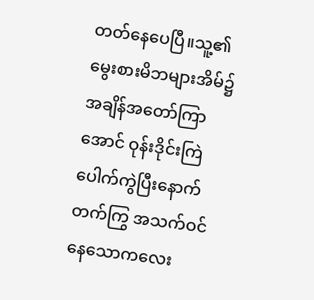တတ်နေပေပြီ။သူ့၏မွေးစားမိဘများအိမ်၌အချိန်အတော်ကြာအောင် ဝုန်းဒိုင်းကြဲပေါက်ကွဲပြီးနောက် တက်ကြွ အသက်ဝင်နေသောကလေး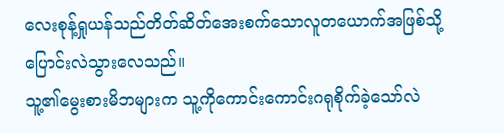လေးစုန့်ရှုယန်သည်တိတ်ဆိတ်အေးစက်သောလူတယောက်အဖြစ်သို့ပြောင်းလဲသွားလေသည်။
သူ့၏မွေးစားမိဘများက သူ့ကိုကောင်းကောင်းဂရုစိုက်ခဲ့သော်လဲ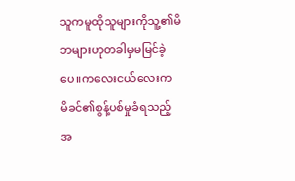သူကမူထိုသူများကိုသူ့၏မိဘများဟုတခါမှမမြင်ခဲ့ပေ။ကလေးငယ်လေးက မိခင်၏စွန့်ပစ်မှုခံရသည့် အ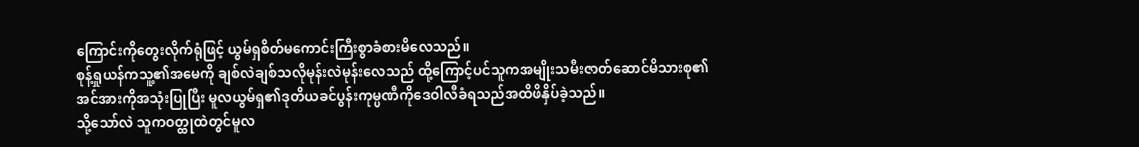ကြောင်းကိုတွေးလိုက်ရုံဖြင့် ယွမ်ရှစိတ်မကောင်းကြီးစွာခံစားမိလေသည်။
စုန့်ရှုယန်ကသူ့၏အမေကို ချစ်လဲချစ်သလိုမုန်းလဲမုန်းလေသည် ထို့ကြောင့်ပင်သူကအမျိုးသမီးဇာတ်ဆောင်မိသားစု၏
အင်အားကိုအသုံးပြုပြီး မူလယွမ်ရှ၏ဒုတိယခင်ပွန်းကုမ္ပဏီကိုဒေဝါလီခံရသည်အထိဖိနှိပ်ခဲ့သည်။
သို့သော်လဲ သူကဝတ္ထုထဲတွင်မူလ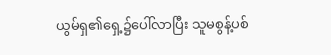ယွမ်ရှ၏ရှေ့၌ပေါ်လာပြီး သူမစွန့်ပစ်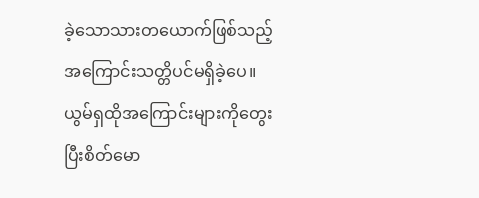ခဲ့သောသားတယောက်ဖြစ်သည့်အကြောင်းသတ္တိပင်မရှိခဲ့ပေ။
ယွမ်ရှထိုအကြောင်းများကိုတွေးပြီးစိတ်မော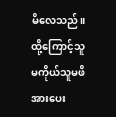မိလေသည်။ ထို့ကြောင့်သူမကိုယ်သူမဖိအားပေး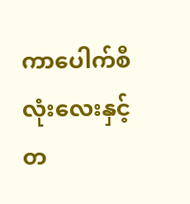ကာပေါက်စီလုံးလေးနှင့်တ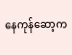နေကုန်ဆော့က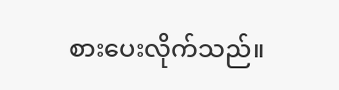စားပေးလိုက်သည်။